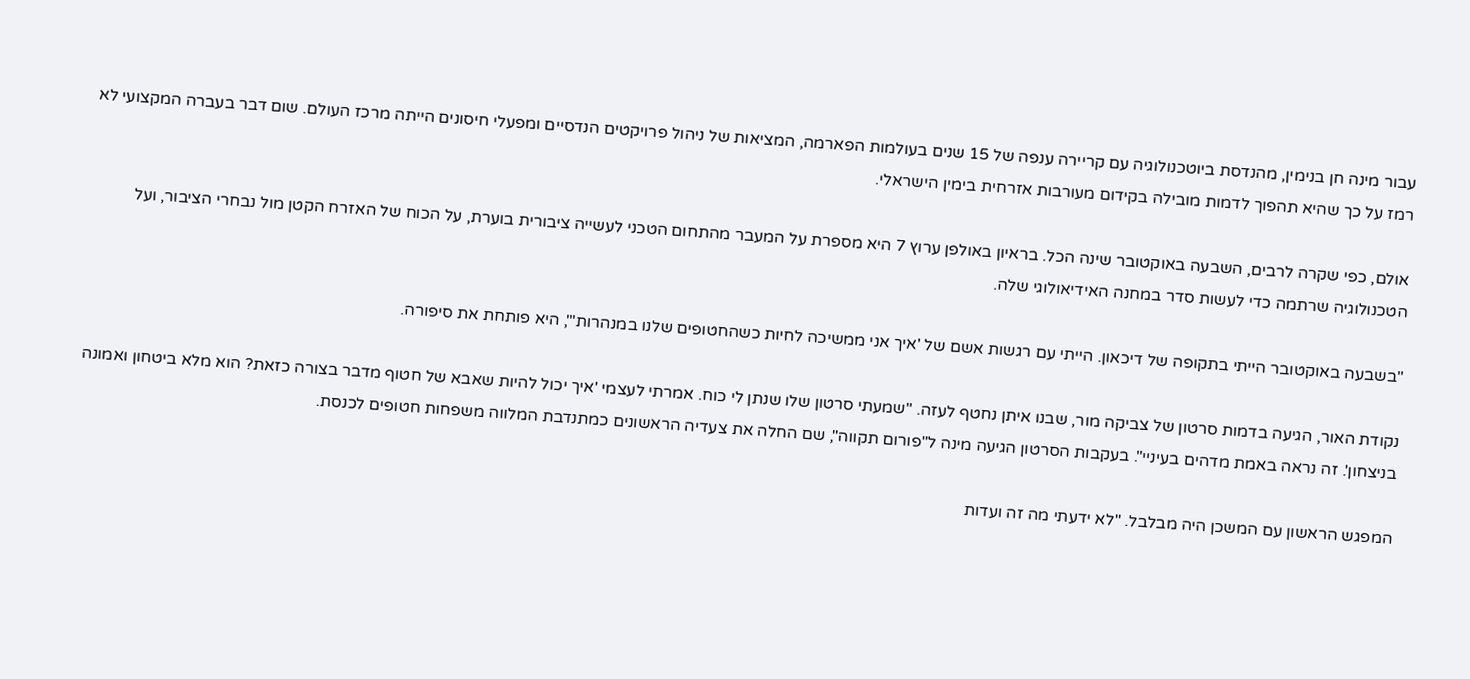עבור מינה חן בנימין, מהנדסת ביוטכנולוגיה עם קריירה ענפה של 15 שנים בעולמות הפארמה, המציאות של ניהול פרויקטים הנדסיים ומפעלי חיסונים הייתה מרכז העולם. שום דבר בעברה המקצועי לא רמז על כך שהיא תהפוך לדמות מובילה בקידום מעורבות אזרחית בימין הישראלי.

אולם, כפי שקרה לרבים, השבעה באוקטובר שינה הכל. בראיון באולפן ערוץ 7 היא מספרת על המעבר מהתחום הטכני לעשייה ציבורית בוערת, על הכוח של האזרח הקטן מול נבחרי הציבור, ועל הטכנולוגיה שרתמה כדי לעשות סדר במחנה האידיאולוגי שלה.

"בשבעה באוקטובר הייתי בתקופה של דיכאון. הייתי עם רגשות אשם של 'איך אני ממשיכה לחיות כשהחטופים שלנו במנהרות'", היא פותחת את סיפורה.

נקודת האור, הגיעה בדמות סרטון של צביקה מור, שבנו איתן נחטף לעזה. "שמעתי סרטון שלו שנתן לי כוח. אמרתי לעצמי 'איך יכול להיות שאבא של חטוף מדבר בצורה כזאת? הוא מלא ביטחון ואמונה בניצחון'. זה נראה באמת מדהים בעיניי". בעקבות הסרטון הגיעה מינה ל"פורום תקווה", שם החלה את צעדיה הראשונים כמתנדבת המלווה משפחות חטופים לכנסת.

המפגש הראשון עם המשכן היה מבלבל. "לא ידעתי מה זה ועדות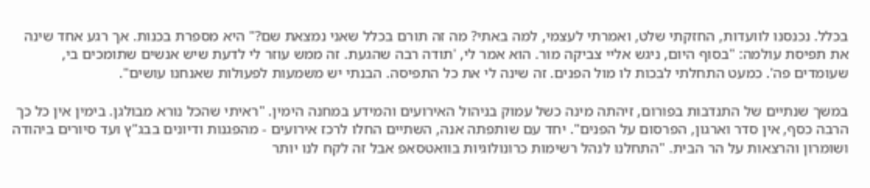בכלל. נכנסנו לוועדות, החזקתי שלט, ואמרתי לעצמי, למה באתי? מה זה תורם בכלל שאני נמצאת שם?" היא מספרת בכנות. אך רגע אחד שינה את תפיסת עולמה: "בסוף היום, ניגש אליי צביקה מור. הוא אמר לי, 'תודה רבה שהגעת. זה ממש עוזר לי לדעת שיש אנשים שתומכים בי, שעומדים פה'. כמעט התחלתי לבכות לו מול הפנים. זה שינה לי את כל התפיסה. הבנתי יש משמעות לפעולות שאנחנו עושים".

במשך שנתיים של התנדבות בפורום, זיהתה מינה כשל עמוק בניהול האירועים והמידע במחנה הימין. "ראיתי שהכל נורא מבולגן. בימין אין כל כך הרבה כסף, אין סדר וארגון, הפרסום על הפנים". יחד עם שותפתה אנה, השתיים החלו לרכז אירועים - מהפגנות ודיונים בבג"ץ ועד סיורים ביהודה ושומרון והרצאות על הר הבית. "התחלנו לנהל רשימות כרונולוגיות בוואטסאפ אבל זה לקח לנו יותר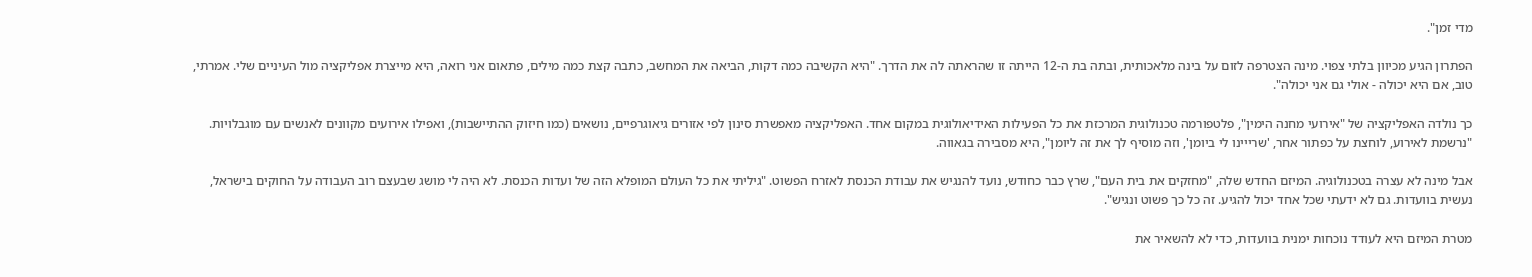מדי זמן".

הפתרון הגיע מכיוון בלתי צפוי. מינה הצטרפה לזום על בינה מלאכותית, ובתה בת ה-12 הייתה זו שהראתה לה את הדרך. "היא הקשיבה כמה דקות, הביאה את המחשב, כתבה קצת כמה מילים, פתאום אני רואה, היא מייצרת אפליקציה מול העיניים שלי. אמרתי, טוב, אם היא יכולה - אולי גם אני יכולה".

כך נולדה האפליקציה של "אירועי מחנה הימין", פלטפורמה טכנולוגית המרכזת את כל הפעילות האידיאולוגית במקום אחד. האפליקציה מאפשרת סינון לפי אזורים גיאוגרפיים, נושאים (כמו חיזוק ההתיישבות), ואפילו אירועים מקוונים לאנשים עם מוגבלויות. "נרשמת לאירוע, לוחצת על כפתור אחר, 'שרייינו לי ביומן', וזה מוסיף לך את זה ליומן", היא מסבירה בגאווה.

אבל מינה לא עצרה בטכנולוגיה. המיזם החדש שלה, "מחזקים את בית העם", שרץ כבר כחודש, נועד להנגיש את עבודת הכנסת לאזרח הפשוט. "גיליתי את כל העולם המופלא הזה של ועדות הכנסת. לא היה לי מושג שבעצם רוב העבודה על החוקים בישראל, נעשית בוועדות. גם לא ידעתי שכל אחד יכול להגיע. זה כל כך פשוט ונגיש".

מטרת המיזם היא לעודד נוכחות ימנית בוועדות, כדי לא להשאיר את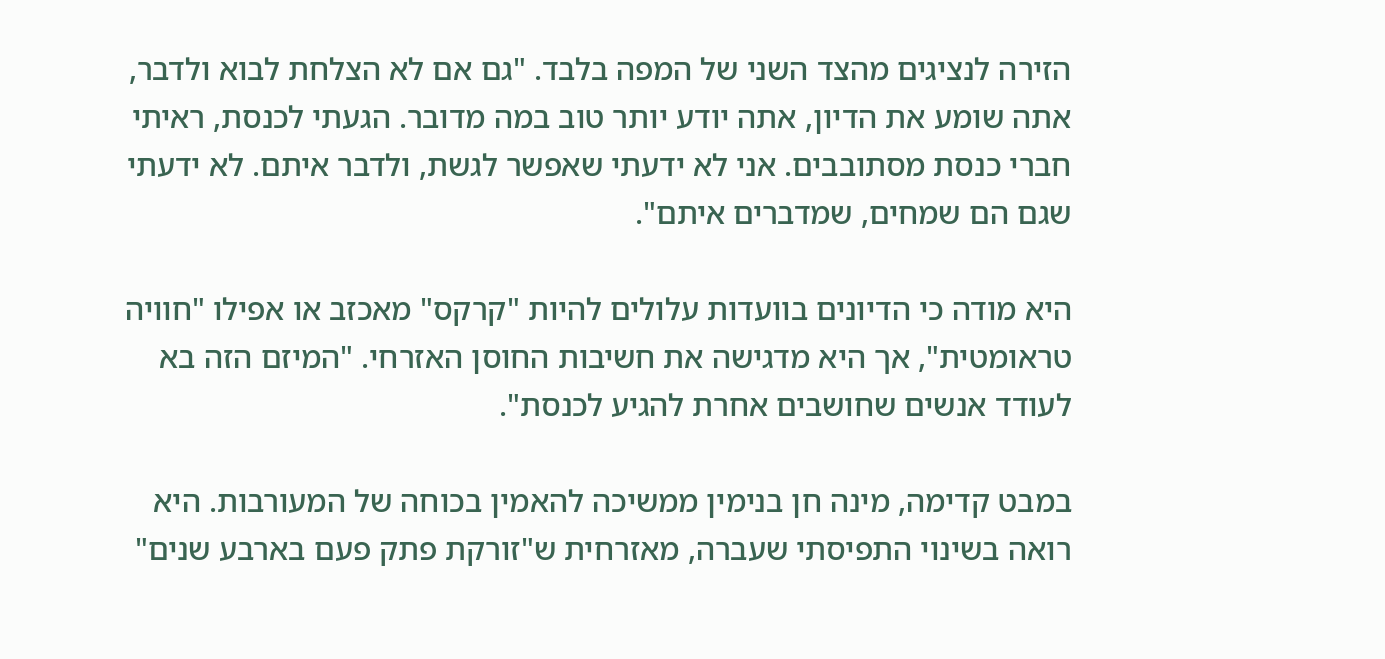הזירה לנציגים מהצד השני של המפה בלבד. "גם אם לא הצלחת לבוא ולדבר, אתה שומע את הדיון, אתה יודע יותר טוב במה מדובר. הגעתי לכנסת, ראיתי חברי כנסת מסתובבים. אני לא ידעתי שאפשר לגשת, ולדבר איתם. לא ידעתי שגם הם שמחים, שמדברים איתם".

היא מודה כי הדיונים בוועדות עלולים להיות "קרקס" מאכזב או אפילו "חוויה טראומטית", אך היא מדגישה את חשיבות החוסן האזרחי. "המיזם הזה בא לעודד אנשים שחושבים אחרת להגיע לכנסת".

במבט קדימה, מינה חן בנימין ממשיכה להאמין בכוחה של המעורבות. היא רואה בשינוי התפיסתי שעברה, מאזרחית ש"זורקת פתק פעם בארבע שנים"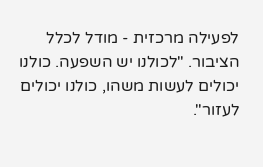לפעילה מרכזית - מודל לכלל הציבור. "לכולנו יש השפעה. כולנו יכולים לעשות משהו, כולנו יכולים לעזור".